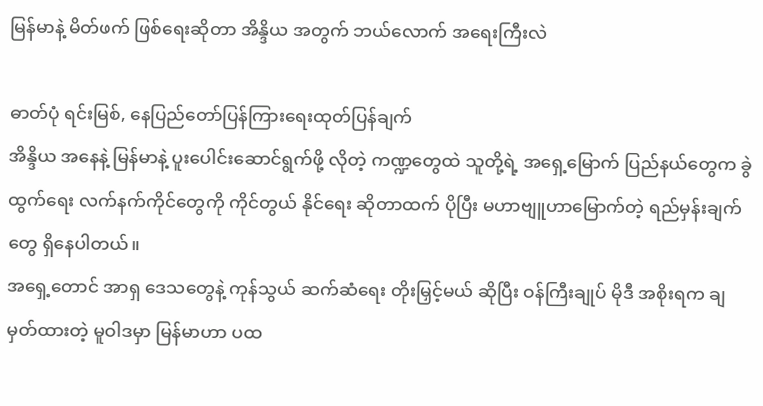မြန်မာနဲ့ မိတ်ဖက် ဖြစ်ရေးဆိုတာ အိန္ဒိယ အတွက် ဘယ်လောက် အရေးကြီးလဲ

ဓာတ်ပုံ ရင်းမြစ်, နေပြည်တော်ပြန်ကြားရေးထုတ်ပြန်ချက်
အိန္ဒိယ အနေနဲ့ မြန်မာနဲ့ ပူးပေါင်းဆောင်ရွက်ဖို့ လိုတဲ့ ကဏ္ဍတွေထဲ သူတို့ရဲ့ အရှေ့မြောက် ပြည်နယ်တွေက ခွဲထွက်ရေး လက်နက်ကိုင်တွေကို ကိုင်တွယ် နိုင်ရေး ဆိုတာထက် ပိုပြီး မဟာဗျူဟာမြောက်တဲ့ ရည်မှန်းချက်တွေ ရှိနေပါတယ်။
အရှေ့တောင် အာရှ ဒေသတွေနဲ့ ကုန်သွယ် ဆက်ဆံရေး တိုးမြှင့်မယ် ဆိုပြီး ဝန်ကြီးချုပ် မိုဒီ အစိုးရက ချမှတ်ထားတဲ့ မူဝါဒမှာ မြန်မာဟာ ပထ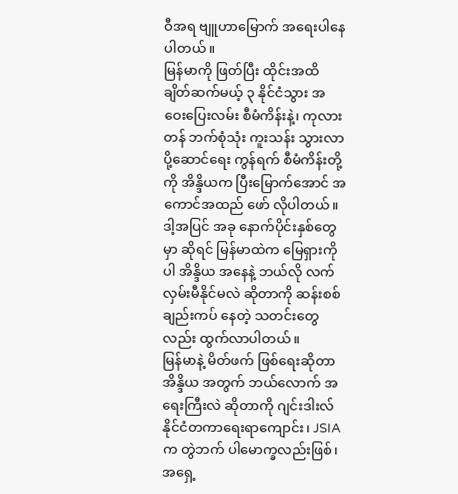ဝီအရ ဗျူဟာမြောက် အရေးပါနေပါတယ်။
မြန်မာကို ဖြတ်ပြီး ထိုင်းအထိ ချိတ်ဆက်မယ့် ၃ နိုင်ငံသွား အဝေးပြေးလမ်း စီမံကိန်းနဲ့၊ ကုလားတန် ဘက်စုံသုံး ကူးသန်း သွားလာ ပို့ဆောင်ရေး ကွန်ရက် စီမံကိန်းတို့ကို အိန္ဒိယက ပြီးမြောက်အောင် အကောင်အထည် ဖော် လိုပါတယ်။
ဒါ့အပြင် အခု နောက်ပိုင်းနှစ်တွေမှာ ဆိုရင် မြန်မာထဲက မြေရှားကိုပါ အိန္ဒိယ အနေနဲ့ ဘယ်လို လက်လှမ်းမီနိုင်မလဲ ဆိုတာကို ဆန်းစစ် ချည်းကပ် နေတဲ့ သတင်းတွေလည်း ထွက်လာပါတယ်။
မြန်မာနဲ့ မိတ်ဖက် ဖြစ်ရေးဆိုတာ အိန္ဒိယ အတွက် ဘယ်လောက် အရေးကြီးလဲ ဆိုတာကို ဂျင်းဒါးလ် နိုင်ငံတကာရေးရာကျောင်း၊ JSIA က တွဲဘက် ပါမောက္ခလည်းဖြစ်၊ အရှေ့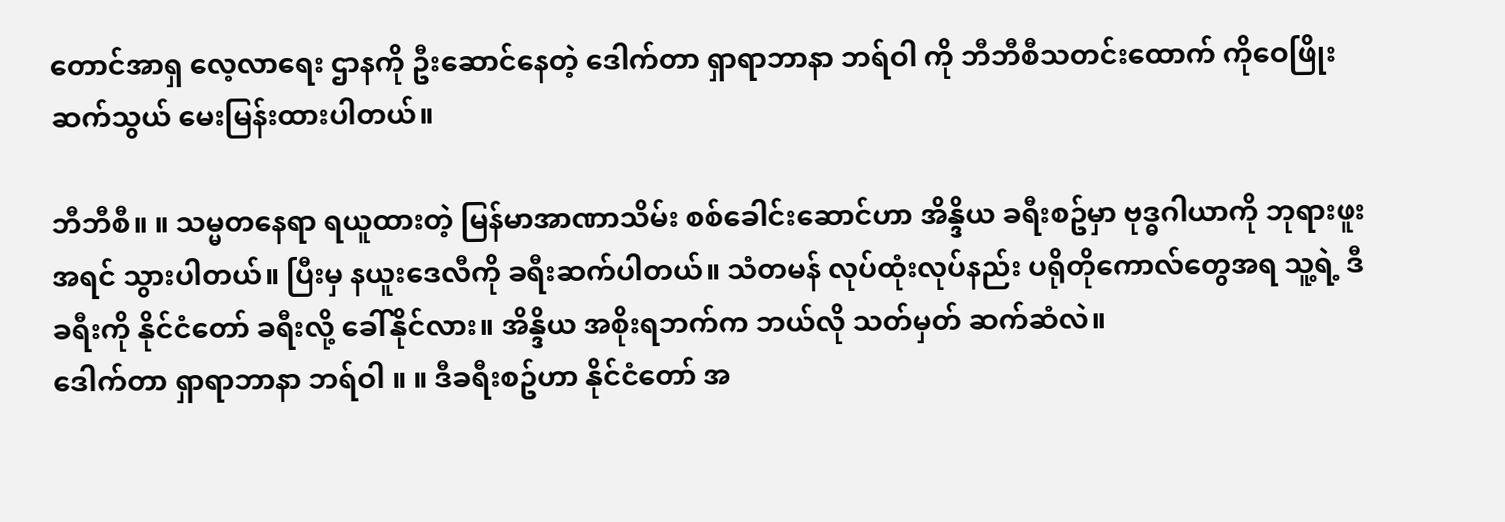တောင်အာရှ လေ့လာရေး ဌာနကို ဦးဆောင်နေတဲ့ ဒေါက်တာ ရှာရာဘာနာ ဘရ်ဝါ ကို ဘီဘီစီသတင်းထောက် ကိုဝေဖြိုး ဆက်သွယ် မေးမြန်းထားပါတယ်။

ဘီဘီစီ။ ။ သမ္မတနေရာ ရယူထားတဲ့ မြန်မာအာဏာသိမ်း စစ်ခေါင်းဆောင်ဟာ အိန္ဒိယ ခရီးစဥ်မှာ ဗုဒ္ဓဂါယာကို ဘုရားဖူး အရင် သွားပါတယ်။ ပြီးမှ နယူးဒေလီကို ခရီးဆက်ပါတယ်။ သံတမန် လုပ်ထုံးလုပ်နည်း ပရိုတိုကောလ်တွေအရ သူ့ရဲ့ ဒီခရီးကို နိုင်ငံတော် ခရီးလို့ ခေါ်နိုင်လား။ အိန္ဒိယ အစိုးရဘက်က ဘယ်လို သတ်မှတ် ဆက်ဆံလဲ။
ဒေါက်တာ ရှာရာဘာနာ ဘရ်ဝါ ။ ။ ဒီခရီးစဥ်ဟာ နိုင်ငံတော် အ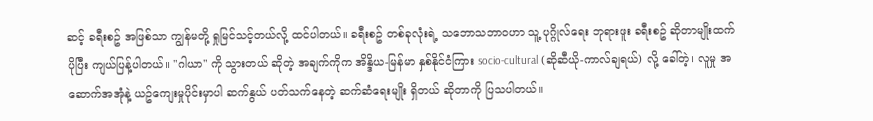ဆင့် ခရီးစဥ် အဖြစ်သာ ကျွန်မတို့ ရှုမြင်သင့်တယ်လို့ ထင်ပါတယ်။ ခရီးစဥ် တစ်ခုလုံးရဲ့ သဘောသဘာဝဟာ သူ့ ပုဂ္ဂိုလ်ရေး ဘုရားဖူး ခရီးစဥ် ဆိုတာမျိုးထက် ပိုပြီး ကျယ်ပြန့်ပါတယ်။ "ဂါယာ" ကို သွားတယ် ဆိုတဲ့ အချက်ကိုက အိန္ဒိယ-မြန်မာ နှစ်နိုင်ငံကြား socio-cultural (ဆိုဆီယို-ကာလ်ချရယ်) လို့ ခေါ်တဲ့၊ လူမှု အဆောက်အအုံနဲ့ ယဥ်ကျေးမှုပိုင်းမှာပါ ဆက်နွယ် ပတ်သက်နေတဲ့ ဆက်ဆံရေးမျိုး ရှိတယ် ဆိုတာကို ပြသပါတယ်။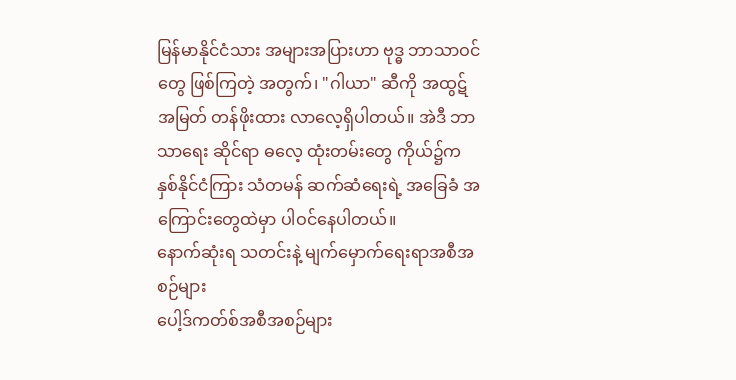မြန်မာနိုင်ငံသား အများအပြားဟာ ဗုဒ္ဓ ဘာသာဝင်တွေ ဖြစ်ကြတဲ့ အတွက်၊ "ဂါယာ" ဆီကို အထွဋ်အမြတ် တန်ဖိုးထား လာလေ့ရှိပါတယ်။ အဲဒီ ဘာသာရေး ဆိုင်ရာ ဓလေ့ ထုံးတမ်းတွေ ကိုယ်၌က နှစ်နိုင်ငံကြား သံတမန် ဆက်ဆံရေးရဲ့ အခြေခံ အကြောင်းတွေထဲမှာ ပါဝင်နေပါတယ်။
နောက်ဆုံးရ သတင်းနဲ့ မျက်မှောက်ရေးရာအစီအစဉ်များ
ပေါ့ဒ်ကတ်စ်အစီအစဉ်များ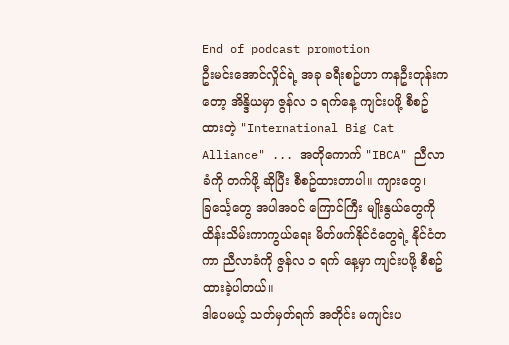End of podcast promotion
ဦးမင်းအောင်လှိုင်ရဲ့ အခု ခရီးစဥ်ဟာ ကနဦးတုန်းကတော့ အိန္ဒိယမှာ ဇွန်လ ၁ ရက်နေ့ ကျင်းပဖို့ စီစဥ်ထားတဲ့ "International Big Cat Alliance" ... အတိုကောက် "IBCA" ညီလာခံကို တက်ဖို့ ဆိုပြီး စီစဥ်ထားတာပါ။ ကျားတွေ၊ ခြင်္သေ့တွေ အပါအဝင် ကြောင်ကြီး မျိုးနွယ်တွေကို ထိန်းသိမ်းကာကွယ်ရေး မိတ်ဖက်နိုင်ငံတွေရဲ့ နိုင်ငံတကာ ညီလာခံကို ဇွန်လ ၁ ရက် နေ့မှာ ကျင်းပဖို့ စီစဥ်ထားခဲ့ပါတယ်။
ဒါပေမယ့် သတ်မှတ်ရက် အတိုင်း မကျင်းပ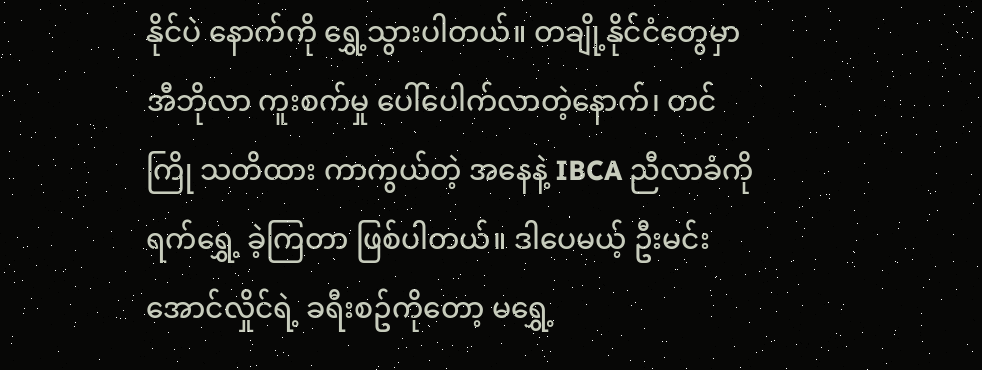နိုင်ပဲ နောက်ကို ရွှေ့သွားပါတယ်။ တချို့နိုင်ငံတွေမှာ အီဘိုလာ ကူးစက်မှု ပေါ်ပေါက်လာတဲ့နောက်၊ တင်ကြို သတိထား ကာကွယ်တဲ့ အနေနဲ့ IBCA ညီလာခံကို ရက်ရွှေ့ ခဲ့ကြတာ ဖြစ်ပါတယ်။ ဒါပေမယ့် ဦးမင်းအောင်လှိုင်ရဲ့ ခရီးစဥ်ကိုတော့ မရွှေ့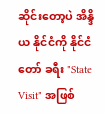ဆိုင်းတော့ပဲ အိန္ဒိယ နိုင်ငံကို နိုင်ငံတော် ခရီး "State Visit" အဖြစ်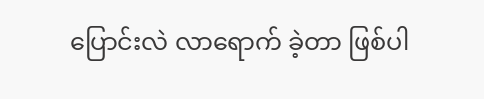ပြောင်းလဲ လာရောက် ခဲ့တာ ဖြစ်ပါ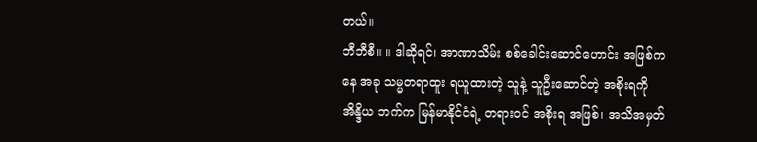တယ်။
ဘီဘီစီ။ ။ ဒါဆိုရင်၊ အာဏာသိမ်း စစ်ခေါင်းဆောင်ဟောင်း အဖြစ်ကနေ အခု သမ္မတရာထူး ရယူထားတဲ့ သူနဲ့ သူဦးဆောင်တဲ့ အစိုးရကို အိန္ဒိယ ဘက်က မြန်မာနိုင်ငံရဲ့ တရားဝင် အစိုးရ အဖြစ်၊ အသိအမှတ်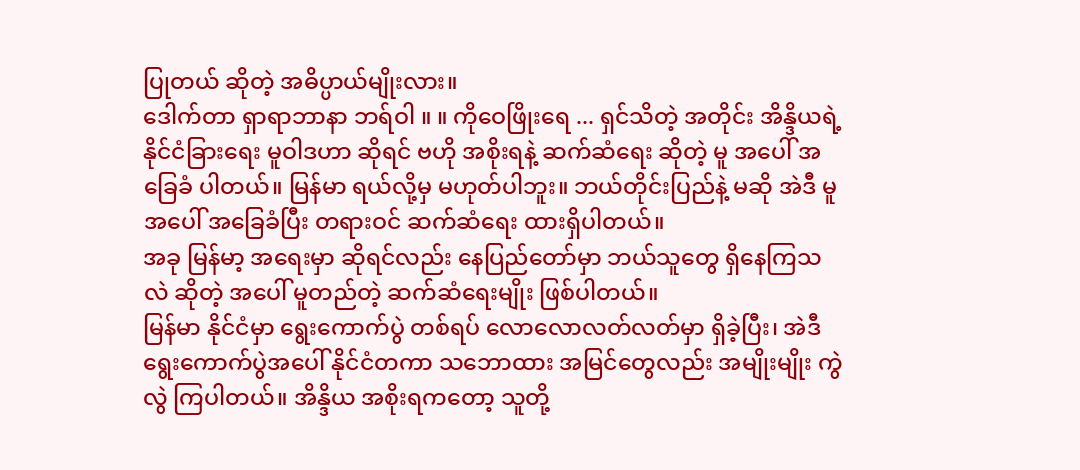ပြုတယ် ဆိုတဲ့ အဓိပ္ပာယ်မျိုးလား။
ဒေါက်တာ ရှာရာဘာနာ ဘရ်ဝါ ။ ။ ကိုဝေဖြိုးရေ ... ရှင်သိတဲ့ အတိုင်း အိန္ဒိယရဲ့ နိုင်ငံခြားရေး မူဝါဒဟာ ဆိုရင် ဗဟို အစိုးရနဲ့ ဆက်ဆံရေး ဆိုတဲ့ မူ အပေါ် အခြေခံ ပါတယ်။ မြန်မာ ရယ်လို့မှ မဟုတ်ပါဘူး။ ဘယ်တိုင်းပြည်နဲ့ မဆို အဲဒီ မူ အပေါ် အခြေခံပြီး တရားဝင် ဆက်ဆံရေး ထားရှိပါတယ်။
အခု မြန်မာ့ အရေးမှာ ဆိုရင်လည်း နေပြည်တော်မှာ ဘယ်သူတွေ ရှိနေကြသလဲ ဆိုတဲ့ အပေါ် မူတည်တဲ့ ဆက်ဆံရေးမျိုး ဖြစ်ပါတယ်။
မြန်မာ နိုင်ငံမှာ ရွေးကောက်ပွဲ တစ်ရပ် လောလောလတ်လတ်မှာ ရှိခဲ့ပြီး၊ အဲဒီ ရွေးကောက်ပွဲအပေါ် နိုင်ငံတကာ သဘောထား အမြင်တွေလည်း အမျိုးမျိုး ကွဲ လွဲ ကြပါတယ်။ အိန္ဒိယ အစိုးရကတော့ သူတို့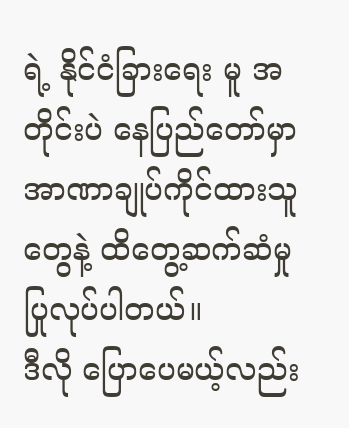ရဲ့ နိုင်ငံခြားရေး မူ အတိုင်းပဲ နေပြည်တော်မှာ အာဏာချုပ်ကိုင်ထားသူတွေနဲ့ ထိတွေ့ဆက်ဆံမှု ပြုလုပ်ပါတယ်။
ဒီလို ပြောပေမယ့်လည်း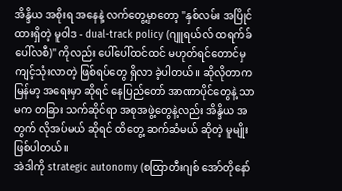အိန္ဒိယ အစိုးရ အနေနဲ့ လက်တွေ့မှာတော့ "နှစ်လမ်း အပြိုင် ထားရှိတဲ့ မူဝါဒ - dual-track policy (ဂျူရယ်လ် ထရက်ခ် ပေါ်လစီ)" ကိုလည်း ပေါ်ပေါ်ထင်ထင် မဟုတ်ရင်တောင်မှ ကျင့်သုံးလာတဲ့ ဖြစ်ရပ်တွေ ရှိလာ ခဲ့ပါတယ်။ ဆိုလိုတာက မြန်မာ့ အရေးမှာ ဆိုရင် နေပြည်တော် အာဏာပိုင်တွေနဲ့ သာမက တခြား သက်ဆိုင်ရာ အစုအဖွဲ့တွေနဲ့လည်း အိန္ဒိယ အတွက် လိုအပ်မယ် ဆိုရင် ထိတွေ့ ဆက်ဆံမယ် ဆိုတဲ့ မူမျိုး ဖြစ်ပါတယ်။
အဲဒါကို strategic autonomy (စထြာတီးဂျစ် အော်တိုနော်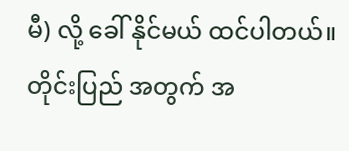မီ) လို့ ခေါ် နိုင်မယ် ထင်ပါတယ်။ တိုင်းပြည် အတွက် အ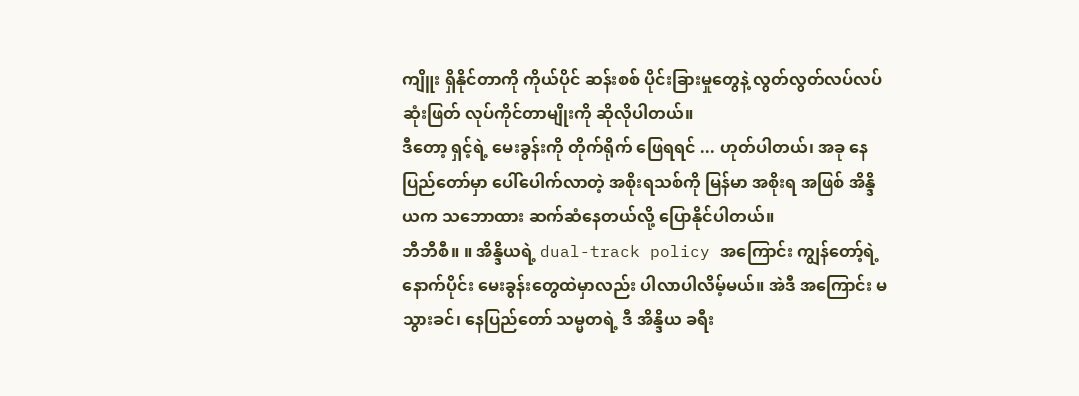ကျိူး ရှိနိုင်တာကို ကိုယ်ပိုင် ဆန်းစစ် ပိုင်းခြားမှုတွေနဲ့ လွတ်လွတ်လပ်လပ် ဆုံးဖြတ် လုပ်ကိုင်တာမျိုးကို ဆိုလိုပါတယ်။
ဒီတော့ ရှင့်ရဲ့ မေးခွန်းကို တိုက်ရိုက် ဖြေရရင် ... ဟုတ်ပါတယ်၊ အခု နေပြည်တော်မှာ ပေါ်ပေါက်လာတဲ့ အစိုးရသစ်ကို မြန်မာ အစိုးရ အဖြစ် အိန္ဒိယက သဘောထား ဆက်ဆံနေတယ်လို့ ပြောနိုင်ပါတယ်။
ဘီဘီစီ။ ။ အိန္ဒိယရဲ့ dual-track policy အကြောင်း ကျွန်တော့်ရဲ့ နောက်ပိုင်း မေးခွန်းတွေထဲမှာလည်း ပါလာပါလိမ့်မယ်။ အဲဒီ အကြောင်း မသွားခင်၊ နေပြည်တော် သမ္မတရဲ့ ဒီ အိန္ဒိယ ခရီး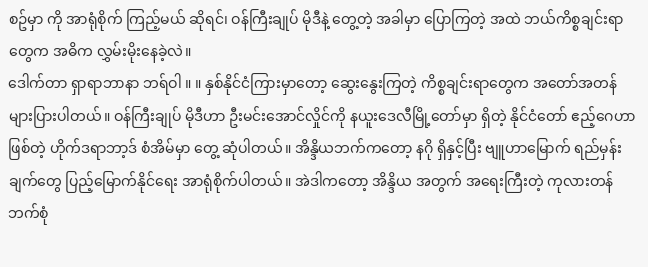စဥ်မှာ ကို အာရုံစိုက် ကြည့်မယ် ဆိုရင်၊ ဝန်ကြီးချုပ် မိုဒီနဲ့ တွေ့တဲ့ အခါမှာ ပြောကြတဲ့ အထဲ ဘယ်ကိစ္စချင်းရာတွေက အဓိက လွှမ်းမိုးနေခဲ့လဲ။
ဒေါက်တာ ရှာရာဘာနာ ဘရ်ဝါ ။ ။ နှစ်နိုင်ငံကြားမှာတော့ ဆွေးနွေးကြတဲ့ ကိစ္စချင်းရာတွေက အတော်အတန် များပြားပါတယ်။ ဝန်ကြီးချုပ် မိုဒီဟာ ဦးမင်းအောင်လှိုင်ကို နယူးဒေလီမြို့တော်မှာ ရှိတဲ့ နိုင်ငံတော် ဧည့်ဂေဟာ ဖြစ်တဲ့ ဟိုက်ဒရာဘာ့ဒ် စံအိမ်မှာ တွေ့ ဆုံပါတယ်။ အိန္ဒိယဘက်ကတော့ နဂို ရှိနှင့်ပြီး ဗျူဟာမြောက် ရည်မှန်းချက်တွေ ပြည့်မြောက်နိုင်ရေး အာရုံစိုက်ပါတယ်။ အဲဒါကတော့ အိန္ဒိယ အတွက် အရေးကြီးတဲ့ ကုလားတန် ဘက်စုံ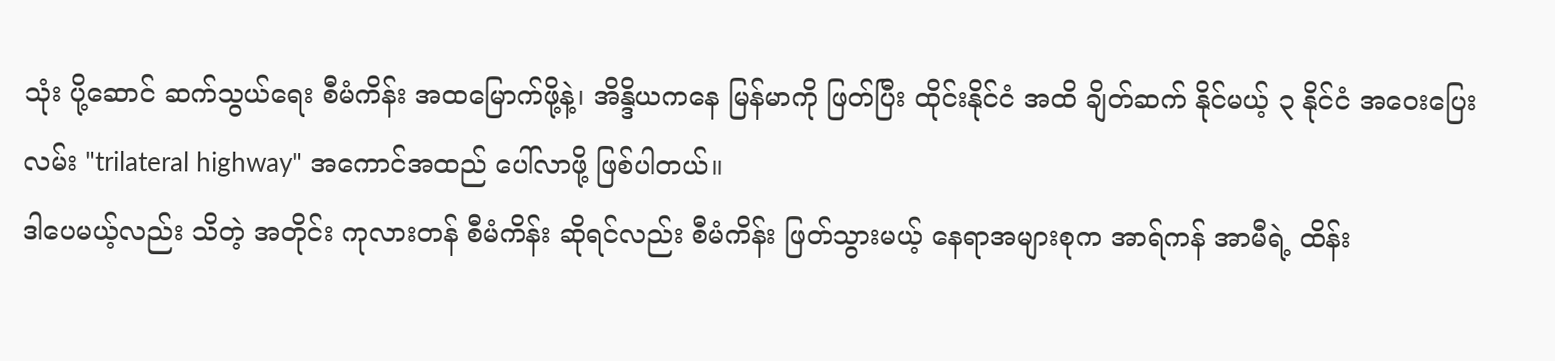သုံး ပို့ဆောင် ဆက်သွယ်ရေး စီမံကိန်း အထမြောက်ဖို့နဲ့၊ အိန္ဒိယကနေ မြန်မာကို ဖြတ်ပြီး ထိုင်းနိုင်ငံ အထိ ချိတ်ဆက် နိုင်မယ့် ၃ နိုင်ငံ အဝေးပြေးလမ်း "trilateral highway" အကောင်အထည် ပေါ်လာဖို့ ဖြစ်ပါတယ်။
ဒါပေမယ့်လည်း သိတဲ့ အတိုင်း ကုလားတန် စီမံကိန်း ဆိုရင်လည်း စီမံကိန်း ဖြတ်သွားမယ့် နေရာအများစုက အာရ်ကန် အာမီရဲ့ ထိန်း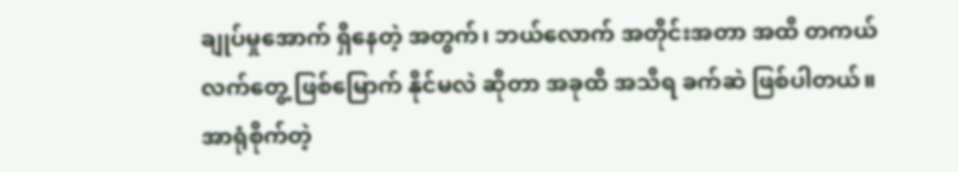ချုပ်မှုအောက် ရှိနေတဲ့ အတွက်၊ ဘယ်လောက် အတိုင်းအတာ အထိ တကယ် လက်တွေ့ ဖြစ်မြောက် နိုင်မလဲ ဆိုတာ အခုထိ အသိရ ခက်ဆဲ ဖြစ်ပါတယ်။ အာရုံစိုက်တဲ့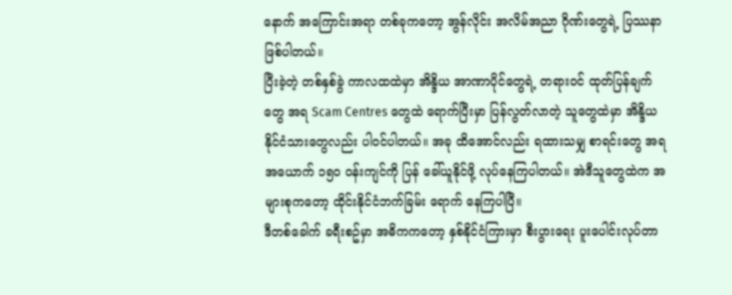နောက် အကြောင်းအရာ တစ်ခုကတော့ အွန်လိုင်း အလိမ်အညာ ဂိုဏ်းတွေရဲ့ ပြဿနာ ဖြစ်ပါတယ်။
ပြီးခဲ့တဲ့ တစ်နှစ်ခွဲ ကာလထထဲမှာ အိန္ဒိယ အာဏာပိုင်တွေရဲ့ တရားဝင် ထုတ်ပြန်ချက် တွေ အရ Scam Centres တွေထဲ ရောက်ပြီးမှာ ပြန်လွတ်လာတဲ့ သူတွေထဲမှာ အိန္ဒိယ နိုင်ငံသားတွေလည်း ပါဝင်ပါတယ်။ အခု ထိအောင်လည်း ရထားသမျှ စာရင်းတွေ အရ အယောက် ၁၅၀ ဝန်းကျင်ကို ပြန် ခေါ်ယူနိုင်ဖို့ လုပ်နေကြပါတယ်။ အဲဒီသူတွေထဲက အများစုကတော့ ထိုင်းနိုင်ငံဘက်ခြမ်း ရောက် နေကြပါပြီ။
ဒီတစ်ခေါက် ခရီးစဥ်မှာ အဓိကကတော့ နှစ်နိုင်ငံကြားမှာ စီးပွားရေး ပူးပေါင်းလုပ်တာ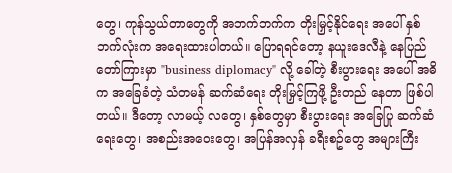တွေ၊ ကုန်သွယ်တာတွေကို အဘက်ဘက်က တိုးမြှင့်နိုင်ရေး အပေါ် နှစ်ဘက်လုံးက အရေးထားပါတယ်။ ပြောရရင်တော့ နယူးဒေလီနဲ့ နေပြည်တော်ကြားမှာ "business diplomacy" လို့ ခေါ်တဲ့ စီးပွားရေး အပေါ် အဓိက အခြေခံတဲ့ သံတမန် ဆက်ဆံရေး တိုးမြှင့်ကြဖို့ ဦးတည် နေတာ ဖြစ်ပါတယ်။ ဒီတော့ လာမယ့် လတွေ၊ နှစ်တွေမှာ စီးပွားရေး အခြေပြု ဆက်ဆံရေးတွေ၊ အစည်းအဝေးတွေ၊ အပြန်အလှန် ခရီးစဥ်တွေ အများကြီး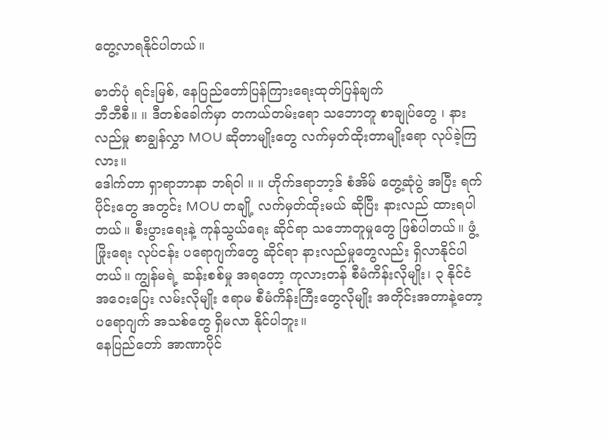တွေ့လာရနိုင်ပါတယ်။

ဓာတ်ပုံ ရင်းမြစ်, နေပြည်တော်ပြန်ကြားရေးထုတ်ပြန်ချက်
ဘီဘီစီ။ ။ ဒီတစ်ခေါက်မှာ တကယ်တမ်းရော သဘောတူ စာချုပ်တွေ ၊ နားလည်မှု စာချွန်လွှာ MOU ဆိုတာမျိုးတွေ လက်မှတ်ထိုးတာမျိုးရော လုပ်ခဲ့ကြလား။
ဒေါက်တာ ရှာရာဘာနာ ဘရ်ဝါ ။ ။ ဟိုက်ဒရာဘာ့ဒ် စံအိမ် တွေ့ဆုံပွဲ အပြီး ရက်ပိုင်းတွေ အတွင်း MOU တချို့ လက်မှတ်ထိုးမယ် ဆိုပြီး နားလည် ထားရပါတယ်။ စီးပွားရေးနဲ့ ကုန်သွယ်ရေး ဆိုင်ရာ သဘောတူမှုတွေ ဖြစ်ပါတယ်။ ဖွံ့ဖြိုးရေး လုပ်ငန်း ပရောဂျက်တွေ ဆိုင်ရာ နားလည်မှုတွေလည်း ရှိလာနိုင်ပါတယ်။ ကျွန်မရဲ့ ဆန်းစစ်မှု အရတော့ ကုလားတန် စီမံကိန်းလိုမျိုး၊ ၃ နိုင်ငံ အဝေးပြေး လမ်းလိုမျိုး ဧရာမ စီမံကိန်းကြီးတွေလိုမျိုး အတိုင်းအတာနဲ့တော့ ပရောဂျက် အသစ်တွေ ရှိမလာ နိုင်ပါဘူး။
နေပြည်တော် အာဏာပိုင်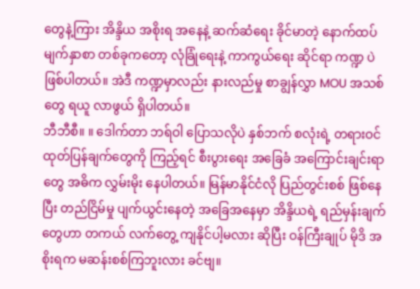တွေနဲ့ကြား အိန္ဒိယ အစိုးရ အနေနဲ့ ဆက်ဆံရေး ခိုင်မာတဲ့ နောက်ထပ် မျက်နှာစာ တစ်ခုကတော့ လုံခြုံရေးနဲ့ ကာကွယ်ရေး ဆိုင်ရာ ကဏ္ဍ ပဲ ဖြစ်ပါတယ်။ အဲဒီ ကဏ္ဍမှာလည်း နားလည်မှု စာချွန်လွှာ MOU အသစ်တွေ ရယူ လာဖွယ် ရှိပါတယ်။
ဘီဘီစီ။ ။ ဒေါက်တာ ဘရ်ဝါ ပြောသလိုပဲ နှစ်ဘက် စလုံးရဲ့ တရားဝင် ထုတ်ပြန်ချက်တွေကို ကြည့်ရင် စီးပွားရေး အခြေခံ အကြောင်းချင်းရာတွေ အဓိက လွှမ်းမိုး နေပါတယ်။ မြန်မာနိုင်ငံလို ပြည်တွင်းစစ် ဖြစ်နေပြီး တည်ငြိမ်မှု ပျက်ယွင်းနေတဲ့ အခြေအနေမှာ အိန္ဒိယရဲ့ ရည်မှန်းချက်တွေဟာ တကယ် လက်တွေ့ ကျနိုင်ပါ့မလား ဆိုပြီး ဝန်ကြီးချုပ် မိုဒိ အစိုးရက မဆန်းစစ်ကြဘူးလား ခင်ဗျ။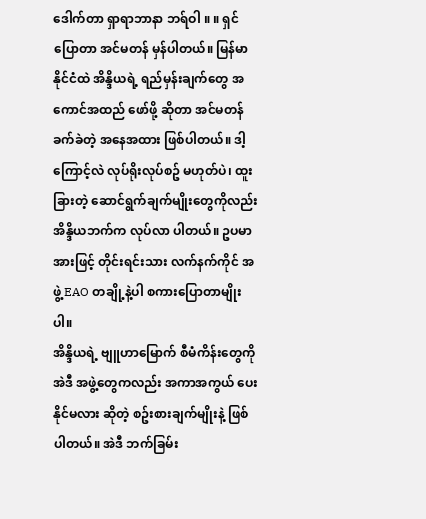ဒေါက်တာ ရှာရာဘာနာ ဘရ်ဝါ ။ ။ ရှင် ပြောတာ အင်မတန် မှန်ပါတယ်။ မြန်မာနိုင်ငံထဲ အိန္ဒိယရဲ့ ရည်မှန်းချက်တွေ အကောင်အထည် ဖော်ဖို့ ဆိုတာ အင်မတန် ခက်ခဲတဲ့ အနေအထား ဖြစ်ပါတယ်။ ဒါ့ကြောင့်လဲ လုပ်ရိုးလုပ်စဥ် မဟုတ်ပဲ၊ ထူးခြားတဲ့ ဆောင်ရွက်ချက်မျိုးတွေကိုလည်း အိန္ဒိယဘက်က လုပ်လာ ပါတယ်။ ဥပမာ အားဖြင့် တိုင်းရင်းသား လက်နက်ကိုင် အဖွဲ့ EAO တချို့နဲ့ပါ စကားပြောတာမျိုးပါ။
အိန္ဒိယရဲ့ ဗျူဟာမြောက် စီမံကိန်းတွေကို အဲဒီ အဖွဲ့တွေကလည်း အကာအကွယ် ပေးနိုင်မလား ဆိုတဲ့ စဥ်းစားချက်မျိုးနဲ့ ဖြစ်ပါတယ်။ အဲဒီ ဘက်ခြမ်း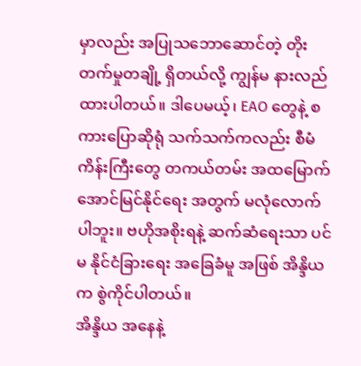မှာလည်း အပြုသဘောဆောင်တဲ့ တိုးတက်မှုတချို့ ရှိတယ်လို့ ကျွန်မ နားလည် ထားပါတယ်။ ဒါပေမယ့်၊ EAO တွေနဲ့ စကားပြောဆိုရုံ သက်သက်ကလည်း စီမံကိန်းကြီးတွေ တကယ်တမ်း အထမြောက် အောင်မြင်နိုင်ရေး အတွက် မလုံလောက်ပါဘူး။ ဗဟိုအစိုးရနဲ့ ဆက်ဆံရေးသာ ပင်မ နိုင်ငံခြားရေး အခြေခံမူ အဖြစ် အိန္ဒိယက စွဲကိုင်ပါတယ်။
အိန္ဒိယ အနေနဲ့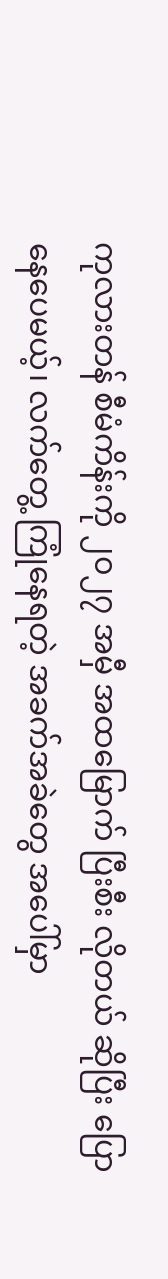ကုလားတန် စီမံကိန်းကို ၂၀၂၇ အမှီ အထမြောက် ပြီးစီး လိုတယ် ဆိုပြီး ပြောနေပေမယ့်၊ လက်တွေ့ ကြုံနေရတဲ့ အခက်အခဲတွေ အပေါ်မှာ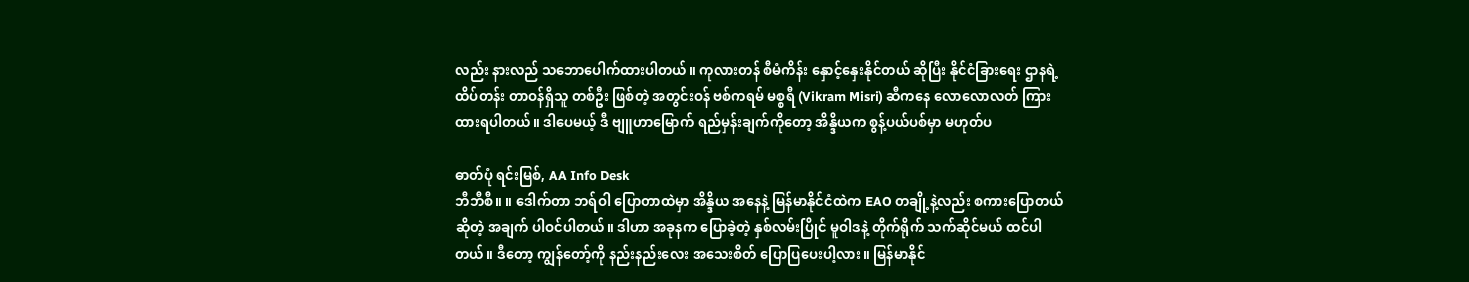လည်း နားလည် သဘောပေါက်ထားပါတယ်။ ကုလားတန် စီမံကိန်း နှောင့်နှေးနိုင်တယ် ဆိုပြီး နိုင်ငံခြားရေး ဌာနရဲ့ ထိပ်တန်း တာဝန်ရှိသူ တစ်ဦး ဖြစ်တဲ့ အတွင်းဝန် ဗစ်ကရမ် မစ္စရီ (Vikram Misri) ဆီကနေ လောလောလတ် ကြားထားရပါတယ်။ ဒါပေမယ့် ဒီ ဗျူဟာမြောက် ရည်မှန်းချက်ကိုတော့ အိန္ဒိယက စွန့်ပယ်ပစ်မှာ မဟုတ်ပ

ဓာတ်ပုံ ရင်းမြစ်, AA Info Desk
ဘီဘီစီ။ ။ ဒေါက်တာ ဘရ်ဝါ ပြောတာထဲမှာ အိန္ဒိယ အနေနဲ့ မြန်မာနိုင်ငံထဲက EAO တချို့နဲ့လည်း စကားပြောတယ် ဆိုတဲ့ အချက် ပါဝင်ပါတယ်။ ဒါဟာ အခုနက ပြောခဲ့တဲ့ နှစ်လမ်းပြိုင် မူဝါဒနဲ့ တိုက်ရိုက် သက်ဆိုင်မယ် ထင်ပါတယ်။ ဒီတော့ ကျွန်တော့်ကို နည်းနည်းလေး အသေးစိတ် ပြောပြပေးပါ့လား။ မြန်မာနိုင်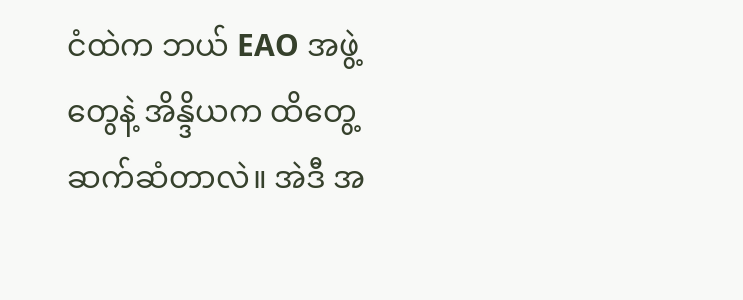ငံထဲက ဘယ် EAO အဖွဲ့တွေနဲ့ အိန္ဒိယက ထိတွေ့ ဆက်ဆံတာလဲ။ အဲဒီ အ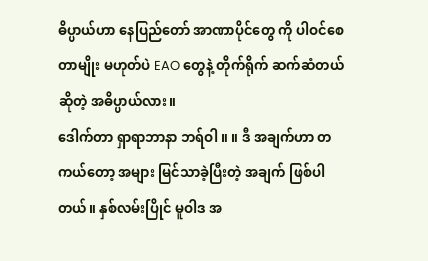ဓိပ္ပာယ်ဟာ နေပြည်တော် အာဏာပိုင်တွေ ကို ပါဝင်စေတာမျိုး မဟုတ်ပဲ EAO တွေနဲ့ တိုက်ရိုက် ဆက်ဆံတယ် ဆိုတဲ့ အဓိပ္ပာယ်လား။
ဒေါက်တာ ရှာရာဘာနာ ဘရ်ဝါ ။ ။ ဒီ အချက်ဟာ တကယ်တော့ အများ မြင်သာခဲ့ပြီးတဲ့ အချက် ဖြစ်ပါတယ်။ နှစ်လမ်းပြိုင် မူဝါဒ အ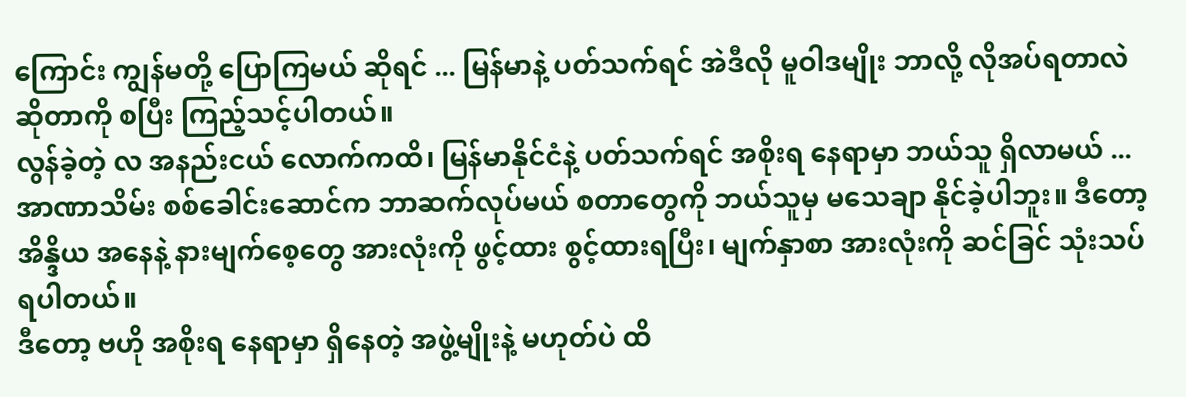ကြောင်း ကျွန်မတို့ ပြောကြမယ် ဆိုရင် ... မြန်မာနဲ့ ပတ်သက်ရင် အဲဒီလို မူဝါဒမျိုး ဘာလို့ လိုအပ်ရတာလဲ ဆိုတာကို စပြီး ကြည့်သင့်ပါတယ်။
လွန်ခဲ့တဲ့ လ အနည်းငယ် လောက်ကထိ၊ မြန်မာနိုင်ငံနဲ့ ပတ်သက်ရင် အစိုးရ နေရာမှာ ဘယ်သူ ရှိလာမယ် ... အာဏာသိမ်း စစ်ခေါင်းဆောင်က ဘာဆက်လုပ်မယ် စတာတွေကို ဘယ်သူမှ မသေချာ နိုင်ခဲ့ပါဘူး။ ဒီတော့ အိန္ဒိယ အနေနဲ့ နားမျက်စေ့တွေ အားလုံးကို ဖွင့်ထား စွင့်ထားရပြီး၊ မျက်နှာစာ အားလုံးကို ဆင်ခြင် သုံးသပ်ရပါတယ်။
ဒီတော့ ဗဟို အစိုးရ နေရာမှာ ရှိနေတဲ့ အဖွဲ့မျိုးနဲ့ မဟုတ်ပဲ ထိ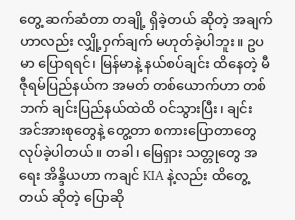တွေ့ ဆက်ဆံတာ တချို့ ရှိခဲ့တယ် ဆိုတဲ့ အချက်ဟာလည်း လျှို့ဝှက်ချက် မဟုတ်ခဲ့ပါဘူး။ ဥပမာ ပြောရရင်၊ မြန်မာနဲ့ နယ်စပ်ချင်း ထိနေတဲ့ မီဇီုရမ်ပြည်နယ်က အမတ် တစ်ယောက်ဟာ တစ်ဘက် ချင်းပြည်နယ်ထဲထိ ဝင်သွားပြီး၊ ချင်း အင်အားစုတွေနဲ့ တွေ့တာ စကားပြောတာတွေ လုပ်ခဲ့ပါတယ်။ တခါ၊ မြေရှား သတ္တုတွေ အရေး အိန္ဒိယဟာ ကချင် KIA နဲ့လည်း ထိတွေ့တယ် ဆိုတဲ့ ပြောဆို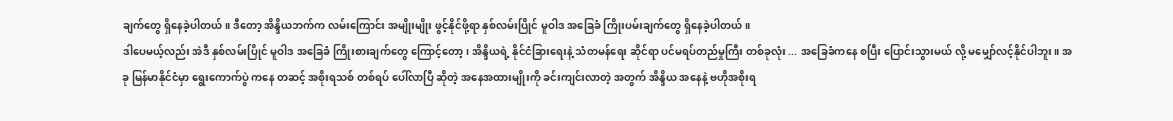ချက်တွေ ရှိနေခဲ့ပါတယ်။ ဒီတော့ အိန္ဒိယဘက်က လမ်းကြောင်း အမျိုးမျိုး ဖွင့်နိုင်ဖို့ရာ နှစ်လမ်းပြိုင် မူဝါဒ အခြေခံ ကြိုးပမ်းချက်တွေ ရှိနေခဲ့ပါတယ်။
ဒါပေမယ့်လည်း အဲဒီ နှစ်လမ်းပြိုင် မူဝါဒ အခြေခံ ကြိုးစားချက်တွေ ကြောင့်တော့၊ အိန္ဒိယရဲ့ နိုင်ငံခြားရေးနဲ့ သံတမန်ရေး ဆိုင်ရာ ပင်မရပ်တည်မှုကြီး တစ်ခုလုံး ... အခြေခံကနေ စပြီး ပြောင်းသွားမယ် လို့ မမျှော်လင့်နိုင်ပါဘူး။ အခု မြန်မာနိုင်ငံမှာ ရွေးကောက်ပွဲ ကနေ တဆင့် အစိုးရသစ် တစ်ရပ် ပေါ်လာပြီ ဆိုတဲ့ အနေအထားမျိုးကို ခင်းကျင်းလာတဲ့ အတွက် အိန္ဒိယ အနေနဲ့ ဗဟိုအစိုးရ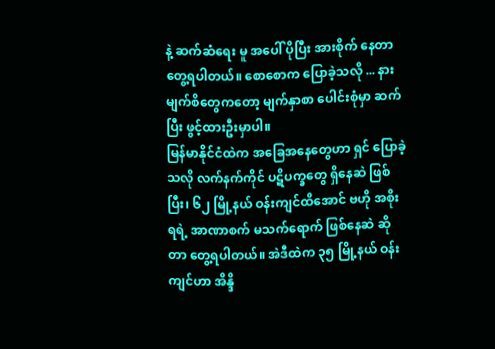နဲ့ ဆက်ဆံရေး မူ အပေါ် ပိုပြီး အားစိုက် နေတာ တွေ့ရပါတယ်။ စောစောက ပြောခဲ့သလို ... နား မျက်စိတွေကတော့ မျက်နှာစာ ပေါင်းစုံမှာ ဆက်ပြီး ဖွင့်ထားဦးမှာပါ။
မြန်မာနိုင်ငံထဲက အခြေအနေတွေဟာ ရှင် ပြောခဲ့သလို လက်နက်ကိုင် ပဋိပက္ခတွေ ရှိနေဆဲ ဖြစ်ပြီး၊ ၆၂ မြို့နယ် ဝန်းကျင်ထိအောင် ဗဟို အစိုးရရဲ့ အာဏာစက် မသက်ရောက် ဖြစ်နေဆဲ ဆိုတာ တွေ့ရပါတယ်။ အဲဒီထဲက ၃၅ မြို့နယ် ဝန်းကျင်ဟာ အိန္ဒိ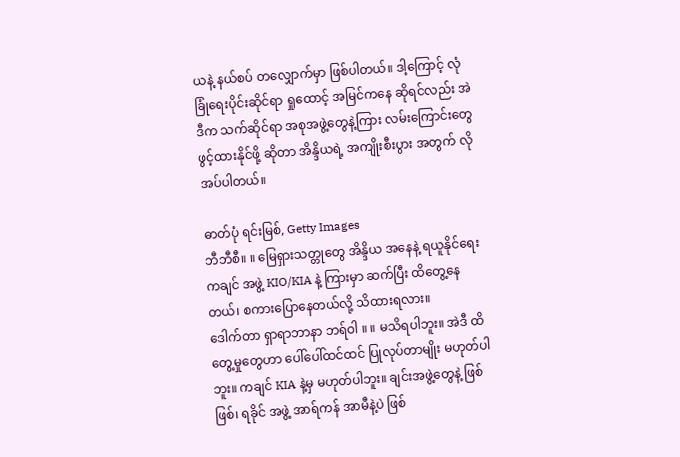ယနဲ့ နယ်စပ် တလျှောက်မှာ ဖြစ်ပါတယ်။ ဒါ့ကြောင့် လုံခြုံရေးပိုင်းဆိုင်ရာ ရှုထောင့် အမြင်ကနေ ဆိုရင်လည်း အဲဒီက သက်ဆိုင်ရာ အစုအဖွဲ့တွေနဲ့ကြား လမ်းကြောင်းတွေ ဖွင့်ထားနိုင်ဖို့ ဆိုတာ အိန္ဒိယရဲ့ အကျိုးစီးပွား အတွက် လိုအပ်ပါတယ်။

ဓာတ်ပုံ ရင်းမြစ်, Getty Images
ဘီဘီစီ။ ။ မြေရှားသတ္တုတွေ အိန္ဒိယ အနေနဲ့ ရယူနိုင်ရေး ကချင် အဖွဲ့ KIO/KIA နဲ့ ကြားမှာ ဆက်ပြီး ထိတွေ့နေတယ်၊ စကားပြောနေတယ်လို့ သိထားရလား။
ဒေါက်တာ ရှာရာဘာနာ ဘရ်ဝါ ။ ။ မသိရပါဘူး။ အဲဒီ ထိတွေ့မှုတွေဟာ ပေါ်ပေါ်ထင်ထင် ပြုလုပ်တာမျိုး မဟုတ်ပါဘူး။ ကချင် KIA နဲ့မှ မဟုတ်ပါဘူး။ ချင်းအဖွဲ့တွေနဲ့ ဖြစ်ဖြစ်၊ ရခိုင် အဖွဲ့ အာရ်ကန် အာမီနဲ့ပဲ ဖြစ်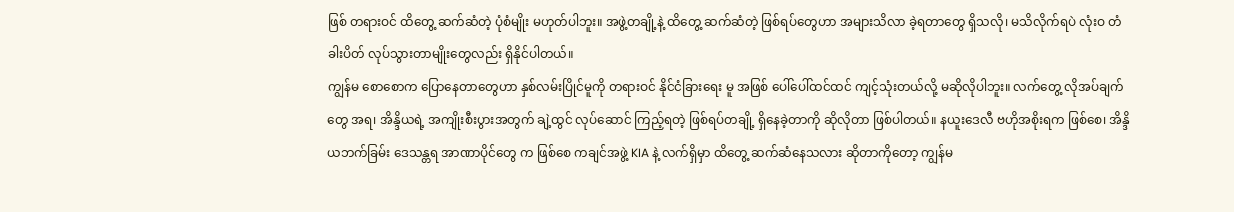ဖြစ် တရားဝင် ထိတွေ့ ဆက်ဆံတဲ့ ပုံစံမျိုး မဟုတ်ပါဘူး။ အဖွဲ့တချို့နဲ့ ထိတွေ့ ဆက်ဆံတဲ့ ဖြစ်ရပ်တွေဟာ အများသိလာ ခဲ့ရတာတွေ ရှိသလို၊ မသိလိုက်ရပဲ လုံးဝ တံခါးပိတ် လုပ်သွားတာမျိုးတွေလည်း ရှိနိုင်ပါတယ်။
ကျွန်မ စောစောက ပြောနေတာတွေဟာ နှစ်လမ်းပြိုင်မူကို တရားဝင် နိုင်ငံခြားရေး မူ အဖြစ် ပေါ်ပေါ်ထင်ထင် ကျင့်သုံးတယ်လို့ မဆိုလိုပါဘူး။ လက်တွေ့ လိုအပ်ချက်တွေ အရ၊ အိန္ဒိယရဲ့ အကျိုးစီးပွားအတွက် ချဲ့ထွင် လုပ်ဆောင် ကြည့်ရတဲ့ ဖြစ်ရပ်တချို့ ရှိနေခဲ့တာကို ဆိုလိုတာ ဖြစ်ပါတယ်။ နယူးဒေလီ ဗဟိုအစိုးရက ဖြစ်စေ၊ အိန္ဒိယဘက်ခြမ်း ဒေသန္တရ အာဏာပိုင်တွေ က ဖြစ်စေ ကချင်အဖွဲ့ KIA နဲ့ လက်ရှိမှာ ထိတွေ့ ဆက်ဆံနေသလား ဆိုတာကိုတော့ ကျွန်မ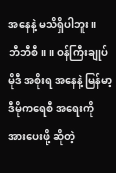အနေနဲ့ မသိရှိပါဘူး။
ဘီဘီစီ။ ။ ဝန်ကြီးချုပ် မိုဒီ အစိုးရ အနေနဲ့ မြန်မာ့ ဒီမိုကရေစီ အရေးကို အားပေးဖို့ ဆိုတဲ့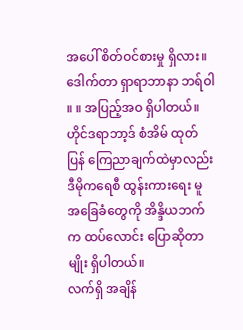အပေါ် စိတ်ဝင်စားမှု ရှိလား။
ဒေါက်တာ ရှာရာဘာနာ ဘရ်ဝါ ။ ။ အပြည့်အဝ ရှိပါတယ်။ ဟိုင်ဒရာဘာ့ဒ် စံအိမ် ထုတ်ပြန် ကြေညာချက်ထဲမှာလည်း ဒီမိုကရေစီ ထွန်းကားရေး မူ အခြေခံတွေကို အိန္ဒိယဘက်က ထပ်လောင်း ပြောဆိုတာမျိုး ရှိပါတယ်။
လက်ရှိ အချိန်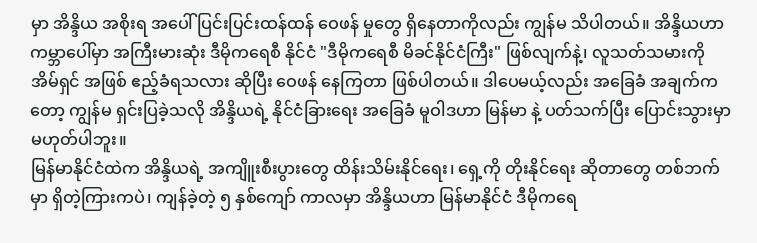မှာ အိန္ဒိယ အစိုးရ အပေါ် ပြင်းပြင်းထန်ထန် ဝေဖန် မှုတွေ ရှိနေတာကိုလည်း ကျွန်မ သိပါတယ်။ အိန္ဒိယဟာ ကမ္ဘာပေါ်မှာ အကြီးမားဆုံး ဒီမိုကရေစီ နိုင်ငံ "ဒီမိုကရေစီ မိခင်နိုင်ငံကြီး" ဖြစ်လျက်နဲ့၊ လူသတ်သမားကို အိမ်ရှင် အဖြစ် ဧည့်ခံရသလား ဆိုပြီး ဝေဖန် နေကြတာ ဖြစ်ပါတယ်။ ဒါပေမယ့်လည်း အခြေခံ အချက်ကတော့ ကျွန်မ ရှင်းပြခဲ့သလို အိန္ဒိယရဲ့ နိုင်ငံခြားရေး အခြေခံ မူဝါဒဟာ မြန်မာ နဲ့ ပတ်သက်ပြီး ပြောင်းသွားမှာ မဟုတ်ပါဘူး။
မြန်မာနိုင်ငံထဲက အိန္ဒိယရဲ့ အကျိူးစီးပွားတွေ ထိန်းသိမ်းနိုင်ရေး၊ ရှေ့ကို တိုးနိုင်ရေး ဆိုတာတွေ တစ်ဘက်မှာ ရှိတဲ့ကြားကပဲ၊ ကျန်ခဲ့တဲ့ ၅ နှစ်ကျော် ကာလမှာ အိန္ဒိယဟာ မြန်မာနိုင်ငံ ဒီမိုကရေ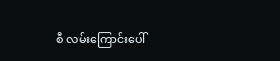စီ လမ်းကြောင်းပေါ်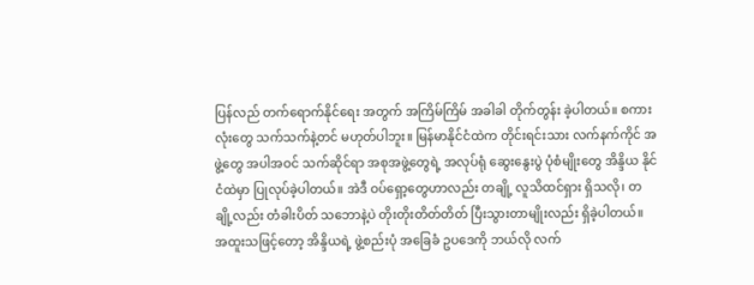ပြန်လည် တက်ရောက်နိုင်ရေး အတွက် အကြိမ်ကြိမ် အခါခါ တိုက်တွန်း ခဲ့ပါတယ်။ စကားလုံးတွေ သက်သက်နဲ့တင် မဟုတ်ပါဘူး။ မြန်မာနိုင်ငံထဲက တိုင်းရင်းသား လက်နက်ကိုင် အဖွဲ့တွေ အပါအဝင် သက်ဆိုင်ရာ အစုအဖွဲ့တွေရဲ့ အလုပ်ရုံ ဆွေးနွေးပွဲ ပုံစံမျိုးတွေ အိန္ဒိယ နိုင်ငံထဲမှာ ပြုလုပ်ခဲ့ပါတယ်။ အဲဒီ ဝပ်ရှော့တွေဟာလည်း တချို့ လူသိထင်ရှား ရှိသလို၊ တချို့လည်း တံခါးပိတ် သဘောနဲ့ပဲ တိုးတိုးတိတ်တိတ် ပြီးသွားတာမျိုးလည်း ရှိခဲ့ပါတယ်။
အထူးသဖြင့်တော့ အိန္ဒိယရဲ့ ဖွဲ့စည်းပုံ အခြေခံ ဥပဒေကို ဘယ်လို လက်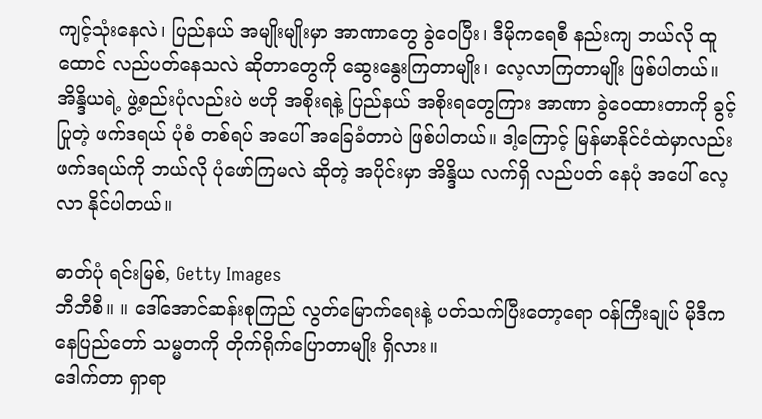ကျင့်သုံးနေလဲ၊ ပြည်နယ် အမျိုးမျိုးမှာ အာဏာတွေ ခွဲဝေပြီး၊ ဒီမိုကရေစီ နည်းကျ ဘယ်လို ထူထောင် လည်ပတ်နေသလဲ ဆိုတာတွေကို ဆွေးနွေးကြတာမျိုး၊ လေ့လာကြတာမျိုး ဖြစ်ပါတယ်။ အိန္ဒိယရဲ့ ဖွဲ့စည်းပုံလည်းပဲ ဗဟို အစိုးရနဲ့ ပြည်နယ် အစိုးရတွေကြား အာဏာ ခွဲဝေထားတာကို ခွင့်ပြုတဲ့ ဖက်ဒရယ် ပုံစံ တစ်ရပ် အပေါ် အခြေခံတာပဲ ဖြစ်ပါတယ်။ ဒါ့ကြောင့် မြန်မာနိုင်ငံထဲမှာလည်း ဖက်ဒရယ်ကို ဘယ်လို ပုံဖော်ကြမလဲ ဆိုတဲ့ အပိုင်းမှာ အိန္ဒိယ လက်ရှိ လည်ပတ် နေပုံ အပေါ် လေ့လာ နိုင်ပါတယ်။

ဓာတ်ပုံ ရင်းမြစ်, Getty Images
ဘီဘီစီ။ ။ ဒေါ်အောင်ဆန်းစုကြည် လွတ်မြောက်ရေးနဲ့ ပတ်သက်ပြီးတော့ရော ဝန်ကြီးချုပ် မိုဒီက နေပြည်တော် သမ္မတကို တိုက်ရိုက်ပြောတာမျိုး ရှိလား။
ဒေါက်တာ ရှာရာ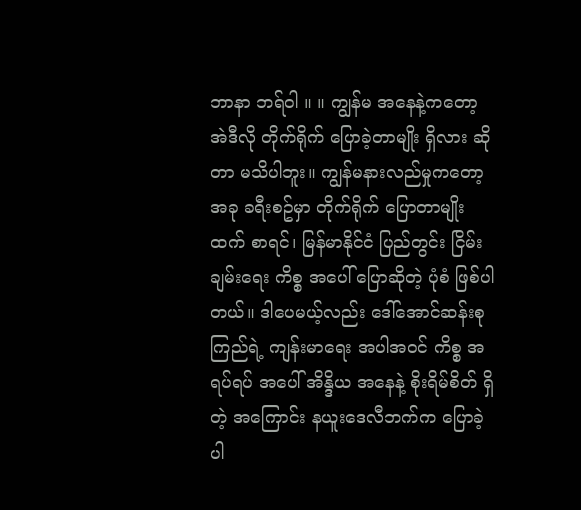ဘာနာ ဘရ်ဝါ ။ ။ ကျွန်မ အနေနဲ့ကတော့ အဲဒီလို တိုက်ရိုက် ပြောခဲ့တာမျိုး ရှိလား ဆိုတာ မသိပါဘူး။ ကျွန်မနားလည်မှုကတော့ အခု ခရီးစဥ်မှာ တိုက်ရိုက် ပြောတာမျိုးထက် စာရင်၊ မြန်မာနိုင်ငံ ပြည်တွင်း ငြိမ်းချမ်းရေး ကိစ္စ အပေါ် ပြောဆိုတဲ့ ပုံစံ ဖြစ်ပါတယ်။ ဒါပေမယ့်လည်း ဒေါ်အောင်ဆန်းစုကြည်ရဲ့ ကျန်းမာရေး အပါအဝင် ကိစ္စ အရပ်ရပ် အပေါ် အိန္ဒိယ အနေနဲ့ စိုးရိမ်စိတ် ရှိတဲ့ အကြောင်း နယူးဒေလီဘက်က ပြောခဲ့ပါ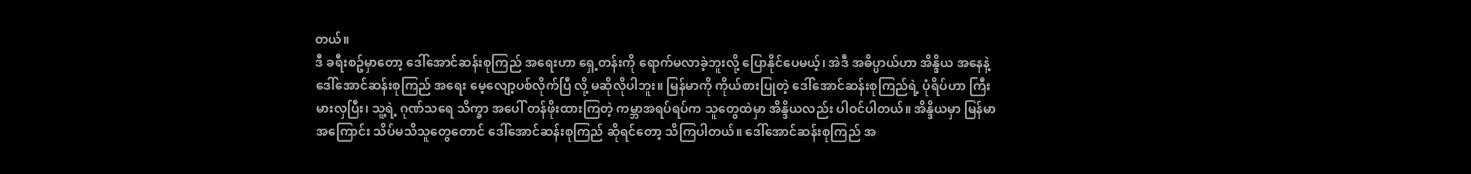တယ်။
ဒီ ခရီးစဥ်မှာတော့ ဒေါ်အောင်ဆန်းစုကြည် အရေးဟာ ရှေ့တန်းကို ရောက်မလာခဲ့ဘူးလို့ ပြောနိုင်ပေမယ့်၊ အဲဒီ အဓိပ္ပာယ်ဟာ အိန္ဒိယ အနေနဲ့ ဒေါ်အောင်ဆန်းစုကြည် အရေး မေ့လျော့ပစ်လိုက်ပြီ လို့ မဆိုလိုပါဘူး။ မြန်မာကို ကိုယ်စားပြုတဲ့ ဒေါ်အောင်ဆန်းစုကြည်ရဲ့ ပုံရိပ်ဟာ ကြီးမားလှပြီး၊ သူ့ရဲ့ ဂုဏ်သရေ သိက္ခာ အပေါ် တန်ဖိုးထားကြတဲ့ ကမ္ဘာအရပ်ရပ်က သူတွေထဲမှာ အိန္ဒိယလည်း ပါဝင်ပါတယ်။ အိန္ဒိယမှာ မြန်မာအကြောင်း သိပ်မသိသူတွေတောင် ဒေါ်အောင်ဆန်းစုကြည် ဆိုရင်တော့ သိကြပါတယ်။ ဒေါ်အောင်ဆန်းစုကြည် အ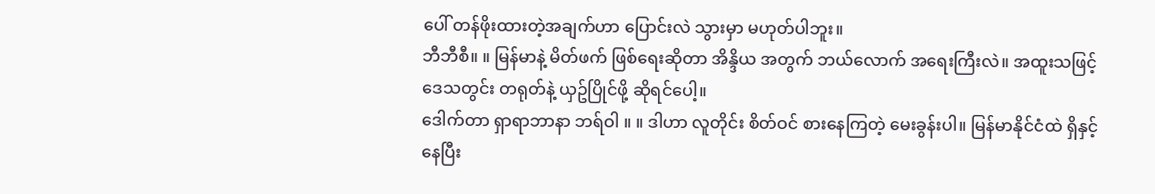ပေါ် တန်ဖိုးထားတဲ့အချက်ဟာ ပြောင်းလဲ သွားမှာ မဟုတ်ပါဘူး။
ဘီဘီစီ။ ။ မြန်မာနဲ့ မိတ်ဖက် ဖြစ်ရေးဆိုတာ အိန္ဒိယ အတွက် ဘယ်လောက် အရေးကြီးလဲ။ အထူးသဖြင့် ဒေသတွင်း တရုတ်နဲ့ ယှဥ်ပြိုင်ဖို့ ဆိုရင်ပေါ့။
ဒေါက်တာ ရှာရာဘာနာ ဘရ်ဝါ ။ ။ ဒါဟာ လူတိုင်း စိတ်ဝင် စားနေကြတဲ့ မေးခွန်းပါ။ မြန်မာနိုင်ငံထဲ ရှိနှင့်နေပြီး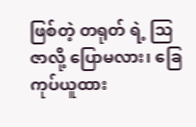ဖြစ်တဲ့ တရုတ် ရဲ့ ဩဇာလို့ ပြောမလား၊ ခြေကုပ်ယူထား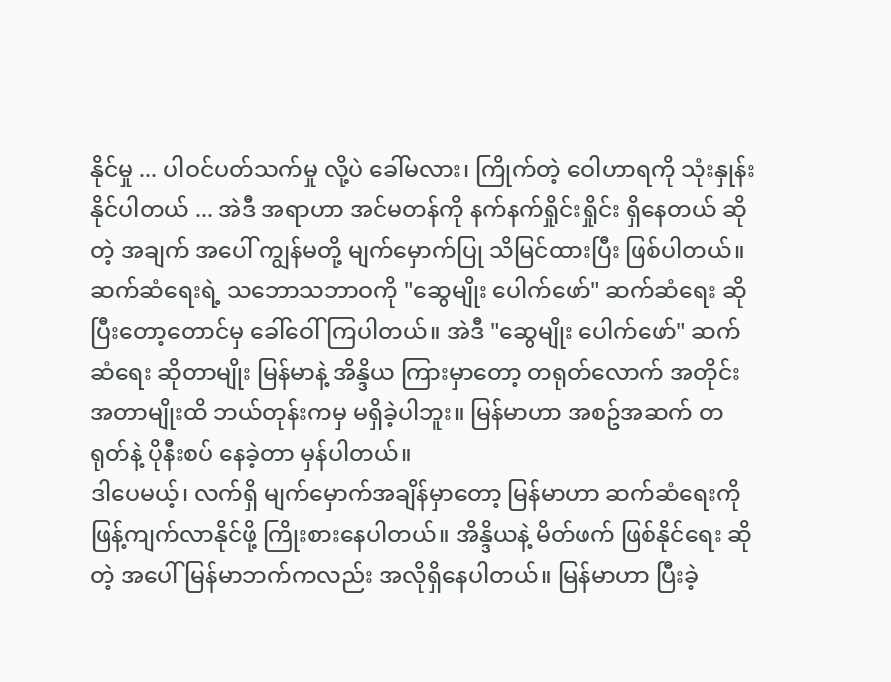နိုင်မှု ... ပါဝင်ပတ်သက်မှု လို့ပဲ ခေါ်မလား၊ ကြိုက်တဲ့ ဝေါဟာရကို သုံးနှုန်း နိုင်ပါတယ် ... အဲဒီ အရာဟာ အင်မတန်ကို နက်နက်ရှိုင်းရှိုင်း ရှိနေတယ် ဆိုတဲ့ အချက် အပေါ် ကျွန်မတို့ မျက်မှောက်ပြု သိမြင်ထားပြီး ဖြစ်ပါတယ်။
ဆက်ဆံရေးရဲ့ သဘောသဘာဝကို "ဆွေမျိုး ပေါက်ဖော်" ဆက်ဆံရေး ဆိုပြီးတော့တောင်မှ ခေါ်ဝေါ်ကြပါတယ်။ အဲဒီ "ဆွေမျိုး ပေါက်ဖော်" ဆက်ဆံရေး ဆိုတာမျိုး မြန်မာနဲ့ အိန္ဒိယ ကြားမှာတော့ တရုတ်လောက် အတိုင်းအတာမျိုးထိ ဘယ်တုန်းကမှ မရှိခဲ့ပါဘူး။ မြန်မာဟာ အစဥ်အဆက် တရုတ်နဲ့ ပိုနီးစပ် နေခဲ့တာ မှန်ပါတယ်။
ဒါပေမယ့်၊ လက်ရှိ မျက်မှောက်အချိန်မှာတော့ မြန်မာဟာ ဆက်ဆံရေးကို ဖြန့်ကျက်လာနိုင်ဖို့ ကြိုးစားနေပါတယ်။ အိန္ဒိယနဲ့ မိတ်ဖက် ဖြစ်နိုင်ရေး ဆိုတဲ့ အပေါ် မြန်မာဘက်ကလည်း အလိုရှိနေပါတယ်။ မြန်မာဟာ ပြီးခဲ့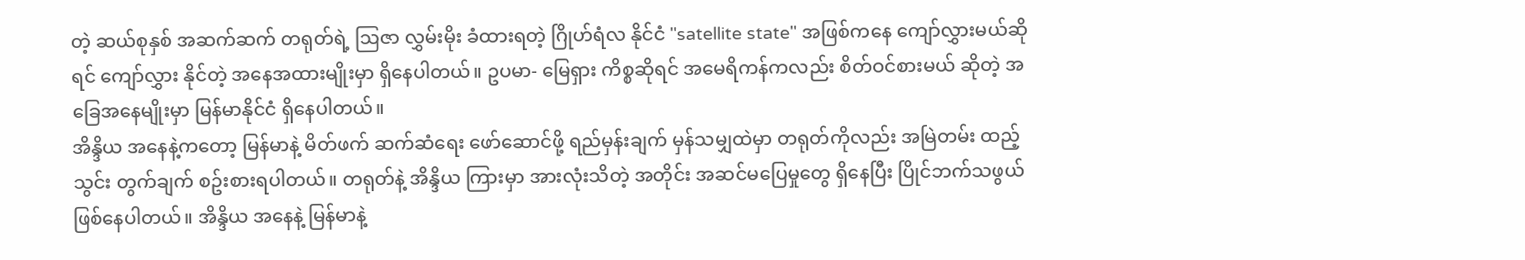တဲ့ ဆယ်စုနှစ် အဆက်ဆက် တရုတ်ရဲ့ ဩဇာ လွှမ်းမိုး ခံထားရတဲ့ ဂြိုဟ်ရံလ နိုင်ငံ "satellite state" အဖြစ်ကနေ ကျော်လွှားမယ်ဆိုရင် ကျော်လွှား နိုင်တဲ့ အနေအထားမျိုးမှာ ရှိနေပါတယ်။ ဥပမာ- မြေရှား ကိစ္စဆိုရင် အမေရိကန်ကလည်း စိတ်ဝင်စားမယ် ဆိုတဲ့ အခြေအနေမျိုးမှာ မြန်မာနိုင်ငံ ရှိနေပါတယ်။
အိန္ဒိယ အနေနဲ့ကတော့ မြန်မာနဲ့ မိတ်ဖက် ဆက်ဆံရေး ဖော်ဆောင်ဖို့ ရည်မှန်းချက် မှန်သမျှထဲမှာ တရုတ်ကိုလည်း အမြဲတမ်း ထည့်သွင်း တွက်ချက် စဥ်းစားရပါတယ်။ တရုတ်နဲ့ အိန္ဒိယ ကြားမှာ အားလုံးသိတဲ့ အတိုင်း အဆင်မပြေမှုတွေ ရှိနေပြီး ပြိုင်ဘက်သဖွယ် ဖြစ်နေပါတယ်။ အိန္ဒိယ အနေနဲ့ မြန်မာနဲ့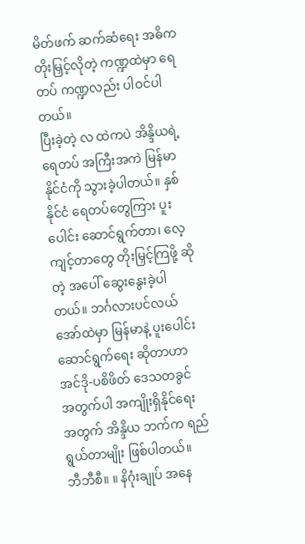မိတ်ဖက် ဆက်ဆံရေး အဓိက တိုးမြှင့်လိုတဲ့ ကဏ္ဍထဲမှာ ရေတပ် ကဏ္ဍလည်း ပါဝင်ပါတယ်။
ပြီးခဲ့တဲ့ လ ထဲကပဲ အိန္ဒိယရဲ့ ရေတပ် အကြီးအကဲ မြန်မာနိုင်ငံကို သွားခဲ့ပါတယ်။ နှစ်နိုင်ငံ ရေတပ်တွေကြား ပူးပေါင်း ဆောင်ရွက်တာ၊ လေ့ကျင့်တာတွေ တိုးမြှင့်ကြဖို့ ဆိုတဲ့ အပေါ် ဆွေးနွေးခဲ့ပါတယ်။ ဘင်္ဂလားပင်လယ်အော်ထဲမှာ မြန်မာနဲ့ ပူးပေါင်း ဆောင်ရွက်ရေး ဆိုတာဟာ အင်ဒို-ပစိဖိတ် ဒေသတခွင် အတွက်ပါ အကျိုးရှိနိုင်ရေး အတွက် အိန္ဒိယ ဘက်က ရည်ရွယ်တာမျိုး ဖြစ်ပါတယ်။
ဘီဘီစီ။ ။ နိဂုံးချုပ် အနေ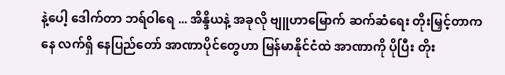နဲ့ပေါ့ ဒေါက်တာ ဘရ်ဝါရေ ... အိန္ဒိယနဲ့ အခုလို ဗျူဟာမြောက် ဆက်ဆံရေး တိုးမြှင့်တာကနေ လက်ရှိ နေပြည်တော် အာဏာပိုင်တွေဟာ မြန်မာနိုင်ငံထဲ အာဏာကို ပိုပြီး တိုး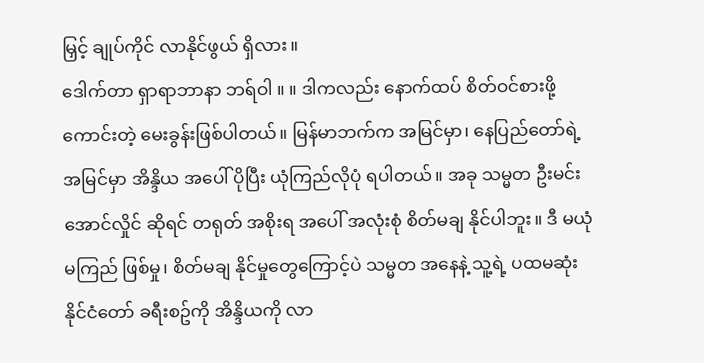မြှင့် ချုပ်ကိုင် လာနိုင်ဖွယ် ရှိလား။
ဒေါက်တာ ရှာရာဘာနာ ဘရ်ဝါ ။ ။ ဒါကလည်း နောက်ထပ် စိတ်ဝင်စားဖို့ ကောင်းတဲ့ မေးခွန်းဖြစ်ပါတယ်။ မြန်မာဘက်က အမြင်မှာ၊ နေပြည်တော်ရဲ့ အမြင်မှာ အိန္ဒိယ အပေါ် ပိုပြီး ယုံကြည်လိုပုံ ရပါတယ်။ အခု သမ္မတ ဦးမင်းအောင်လှိုင် ဆိုရင် တရုတ် အစိုးရ အပေါ် အလုံးစုံ စိတ်မချ နိုင်ပါဘူး။ ဒီ မယုံမကြည် ဖြစ်မှု၊ စိတ်မချ နိုင်မှုတွေကြောင့်ပဲ သမ္မတ အနေနဲ့ သူ့ရဲ့ ပထမဆုံး နိုင်ငံတော် ခရီးစဥ်ကို အိန္ဒိယကို လာ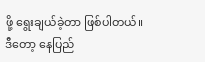ဖို့ ရွေးချယ်ခဲ့တာ ဖြစ်ပါတယ်။
ဒီတော့ နေပြည်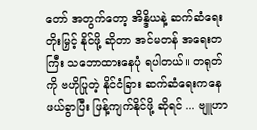တော် အတွက်တော့ အိန္ဒိယနဲ့ ဆက်ဆံရေး တိုးမြှင့် နိုင်ဖို့ ဆိုတာ အင်မတန် အရေးတကြီး သဘောထားနေပုံ ရပါတယ်။ တရုတ်ကို ဗဟိုပြုတဲ့ နိုင်ငံခြား ဆက်ဆံရေးကနေ ဖယ်ခွာပြီး ဖြန့်ကျက်နိုင်ဖို့ ဆိုရင် ... ဗျူဟာ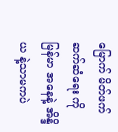မြောက် မိတ်ဖက် ဆက်ဆံရေး ကို မြန်မာ အနေနဲ့ အိန္ဒိယ နဲ့သာမကပဲ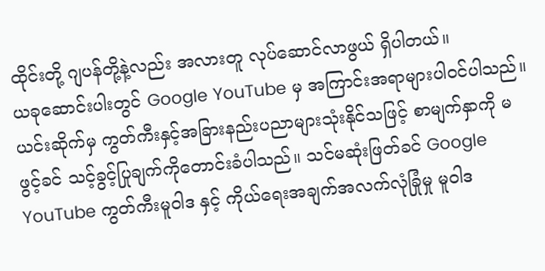ထိုင်းတို့ ဂျပန်တို့နဲ့လည်း အလားတူ လုပ်ဆောင်လာဖွယ် ရှိပါတယ်။
ယခုဆောင်းပါးတွင် Google YouTube မှ အကြာင်းအရာများပါဝင်ပါသည်။ ယင်းဆိုက်မှ ကွတ်ကီးနှင့်အခြားနည်းပညာများသုံးနိုင်သဖြင့် စာမျက်နှာကို မဖွင့်ခင် သင့်ခွင့်ပြုချက်ကိုတောင်းခံပါသည်။ သင်မဆုံးဖြတ်ခင် Google YouTube ကွတ်ကီးမူဝါဒ နှင့် ကိုယ်ရေးအချက်အလက်လုံခြုံမှု မူဝါဒ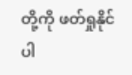တို့ကို ဖတ်ရှုနိုင်ပါ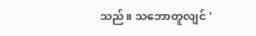သည်။ သဘောတူလျင် '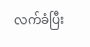လက်ခံပြီး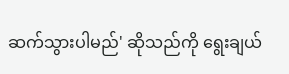ဆက်သွားပါမည်' ဆိုသည်ကို ရွေးချယ်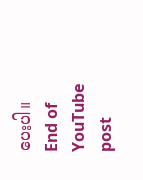ပေးပါ။
End of YouTube post